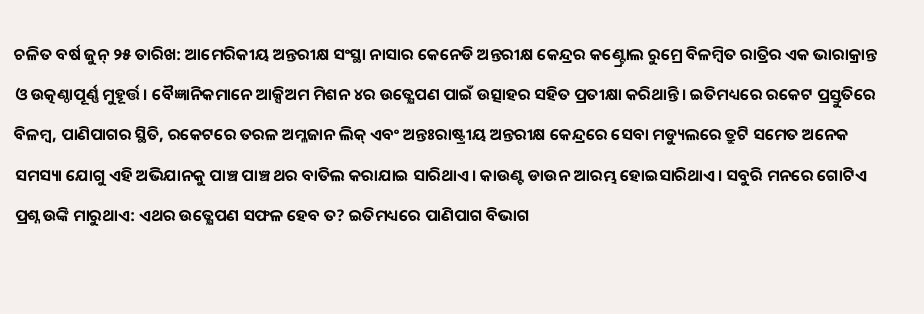ଚଳିତ ବର୍ଷ ଜୁନ୍ ୨୫ ତାରିଖ: ଆମେରିକୀୟ ଅନ୍ତରୀକ୍ଷ ସଂସ୍ଥା ନାସାର କେନେଡି ଅନ୍ତରୀକ୍ଷ କେନ୍ଦ୍ରର କଣ୍ଟ୍ରୋଲ ରୁମ୍ରେ ବିଳମ୍ବିତ ରାତ୍ରିର ଏକ ଭାରାକ୍ରାନ୍ତ ଓ ଉତ୍କଣ୍ଠାପୂର୍ଣ୍ଣ ମୁହୂର୍ତ୍ତ। ବୈଜ୍ଞାନିକମାନେ ଆକ୍ସିଅମ ମିଶନ ୪ର ଉତ୍କ୍ଷେପଣ ପାଇଁ ଉତ୍ସାହର ସହିତ ପ୍ରତୀକ୍ଷା କରିଥାନ୍ତି। ଇତିମଧ୍ୟରେ ରକେଟ ପ୍ରସ୍ତୁତିରେ ବିଳମ୍ବ, ପାଣିପାଗର ସ୍ଥିତି, ରକେଟରେ ତରଳ ଅମ୍ଳଜାନ ଲିକ୍ ଏବଂ ଅନ୍ତଃରାଷ୍ଟ୍ରୀୟ ଅନ୍ତରୀକ୍ଷ କେନ୍ଦ୍ରରେ ସେବା ମଡ୍ୟୁଲରେ ତ୍ରୁଟି ସମେତ ଅନେକ ସମସ୍ୟା ଯୋଗୁ ଏହି ଅଭିଯାନକୁ ପାଞ୍ଚ ପାଞ୍ଚ ଥର ବାତିଲ କରାଯାଇ ସାରିଥାଏ। କାଉଣ୍ଟ ଡାଉନ ଆରମ୍ଭ ହୋଇସାରିଥାଏ। ସବୁରି ମନରେ ଗୋଟିଏ ପ୍ରଶ୍ନ ଉଙ୍କି ମାରୁଥାଏ: ଏଥର ଉତ୍କ୍ଷେପଣ ସଫଳ ହେବ ତ? ଇତିମଧ୍ୟରେ ପାଣିପାଗ ବିଭାଗ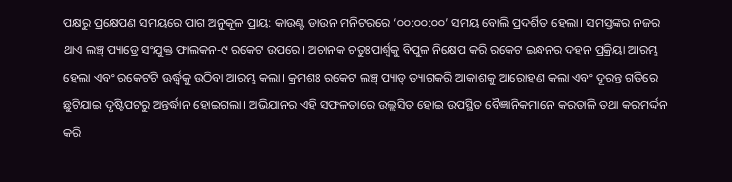ପକ୍ଷରୁ ପ୍ରକ୍ଷେପଣ ସମୟରେ ପାଗ ଅନୁକୂଳ ପ୍ରାୟ: କାଉଣ୍ଟ ଡାଉନ ମନିଟରରେ ‘୦୦:୦୦:୦୦’ ସମୟ ବୋଲି ପ୍ରଦର୍ଶିତ ହେଲା। ସମସ୍ତଙ୍କର ନଜର ଥାଏ ଲଞ୍ଚ୍ ପ୍ୟାଡ୍ରେ ସଂଯୁକ୍ତ ଫାଲକନ-୯ ରକେଟ ଉପରେ। ଅଚାନକ ଚତୁଃପାର୍ଶ୍ୱକୁ ବିପୁଳ ନିକ୍ଷେପ କରି ରକେଟ ଇନ୍ଧନର ଦହନ ପ୍ରକ୍ରିୟା ଆରମ୍ଭ ହେଲା ଏବଂ ରକେଟଟି ଊର୍ଦ୍ଧ୍ୱକୁ ଉଠିବା ଆରମ୍ଭ କଲା। କ୍ରମଶଃ ରକେଟ ଲଞ୍ଚ୍ ପ୍ୟାଡ୍ ତ୍ୟାଗକରି ଆକାଶକୁ ଆରୋହଣ କଲା ଏବଂ ଦୂରନ୍ତ ଗତିରେ ଛୁଟିଯାଇ ଦୃଷ୍ଟିପଟରୁ ଅନ୍ତର୍ଦ୍ଧାନ ହୋଇଗଲା। ଅଭିଯାନର ଏହି ସଫଳତାରେ ଉଲ୍ଲସିତ ହୋଇ ଉପସ୍ଥିତ ବୈଜ୍ଞାନିକମାନେ କରତାଳି ତଥା କରମର୍ଦ୍ଦନ କରି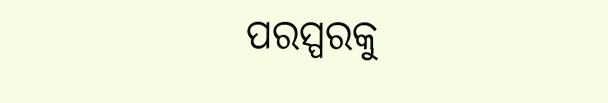ପରସ୍ପରକୁ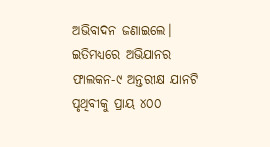ଅଭିବାଦନ ଜଣାଇଲେ। ଇତିମଧ୍ୟରେ ଅଭିଯାନର ଫାଲକନ-୯ ଅନ୍ତରୀକ୍ଷ ଯାନଟି ପୃଥିବୀକୁ ପ୍ରାୟ ୪୦୦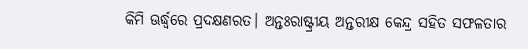କିମି ଊର୍ଦ୍ଧ୍ୱରେ ପ୍ରଦକ୍ଷଣରତ। ଅନ୍ତଃରାଷ୍ଟ୍ରୀୟ ଅନ୍ତରୀକ୍ଷ କେନ୍ଦ୍ର ସହିତ ସଫଳତାର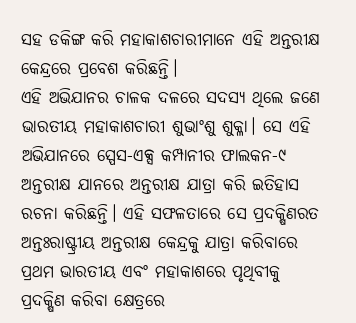ସହ ଡକିଙ୍ଗ କରି ମହାକାଶଚାରୀମାନେ ଏହି ଅନ୍ତରୀକ୍ଷ କେନ୍ଦ୍ରରେ ପ୍ରବେଶ କରିଛନ୍ତି।
ଏହି ଅଭିଯାନର ଚାଳକ ଦଳରେ ସଦସ୍ୟ ଥିଲେ ଜଣେ ଭାରତୀୟ ମହାକାଶଚାରୀ ଶୁଭାଂଶୁ ଶୁକ୍ଳା। ସେ ଏହି ଅଭିଯାନରେ ସ୍ପେସ-ଏକ୍ସ କମ୍ପାନୀର ଫାଲକନ-୯ ଅନ୍ତରୀକ୍ଷ ଯାନରେ ଅନ୍ତରୀକ୍ଷ ଯାତ୍ରା କରି ଇତିହାସ ରଚନା କରିଛନ୍ତି। ଏହି ସଫଳତାରେ ସେ ପ୍ରଦକ୍ଷିଣରତ ଅନ୍ତଃରାଷ୍ଟ୍ରୀୟ ଅନ୍ତରୀକ୍ଷ କେନ୍ଦ୍ରକୁ ଯାତ୍ରା କରିବାରେ ପ୍ରଥମ ଭାରତୀୟ ଏବଂ ମହାକାଶରେ ପୃଥିବୀକୁ ପ୍ରଦକ୍ଷିଣ କରିବା କ୍ଷେତ୍ରରେ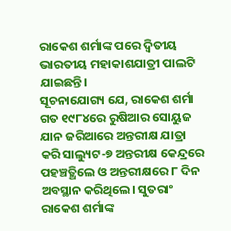ରାକେଶ ଶର୍ମାଙ୍କ ପରେ ଦ୍ୱିତୀୟ ଭାରତୀୟ ମହାକାଶଯାତ୍ରୀ ପାଲଟି ଯାଇଛନ୍ତି।
ସୂଚନାଯୋଗ୍ୟ ଯେ, ରାକେଶ ଶର୍ମା ଗତ ୧୯୮୪ରେ ରୁଷିଆର ସୋୟୁଜ ଯାନ ଜରିଆରେ ଅନ୍ତରୀକ୍ଷ ଯାତ୍ରା କରି ସାଲ୍ୟୁଟ-୭ ଅନ୍ତରୀକ୍ଷ କେନ୍ଦ୍ରରେ ପହଞ୍ଚତ୍ଥିଲେ ଓ ଅନ୍ତରୀକ୍ଷରେ ୮ ଦିନ ଅବସ୍ଥାନ କରିଥିଲେ। ସୁତରାଂ ରାକେଶ ଶର୍ମାଙ୍କ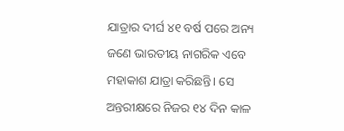ଯାତ୍ରାର ଦୀର୍ଘ ୪୧ ବର୍ଷ ପରେ ଅନ୍ୟ ଜଣେ ଭାରତୀୟ ନାଗରିକ ଏବେ ମହାକାଶ ଯାତ୍ରା କରିଛନ୍ତି। ସେ ଅନ୍ତରୀକ୍ଷରେ ନିଜର ୧୪ ଦିନ କାଳ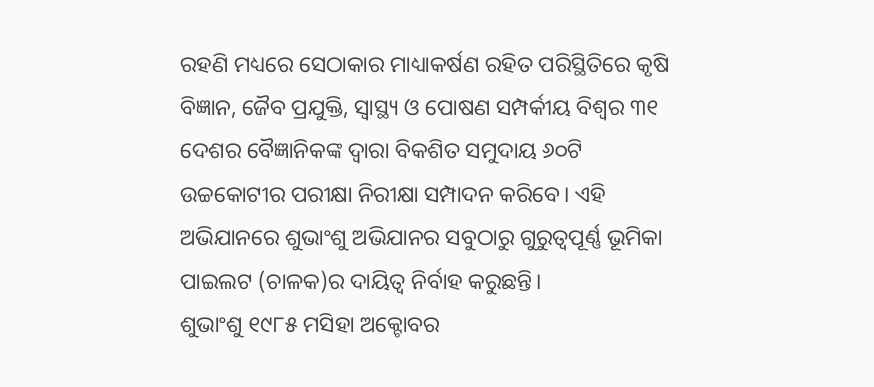ରହଣି ମଧ୍ୟରେ ସେଠାକାର ମାଧ୍ୟାକର୍ଷଣ ରହିତ ପରିସ୍ଥିତିରେ କୃଷି ବିଜ୍ଞାନ, ଜୈବ ପ୍ରଯୁକ୍ତି, ସ୍ବାସ୍ଥ୍ୟ ଓ ପୋଷଣ ସମ୍ପର୍କୀୟ ବିଶ୍ୱର ୩୧ ଦେଶର ବୈଜ୍ଞାନିକଙ୍କ ଦ୍ୱାରା ବିକଶିତ ସମୁଦାୟ ୬୦ଟି ଉଚ୍ଚକୋଟୀର ପରୀକ୍ଷା ନିରୀକ୍ଷା ସମ୍ପାଦନ କରିବେ। ଏହି ଅଭିଯାନରେ ଶୁଭାଂଶୁ ଅଭିଯାନର ସବୁଠାରୁ ଗୁରୁତ୍ୱପୂର୍ଣ୍ଣ ଭୂମିକା ପାଇଲଟ (ଚାଳକ)ର ଦାୟିତ୍ୱ ନିର୍ବାହ କରୁଛନ୍ତି।
ଶୁଭାଂଶୁ ୧୯୮୫ ମସିହା ଅକ୍ଟୋବର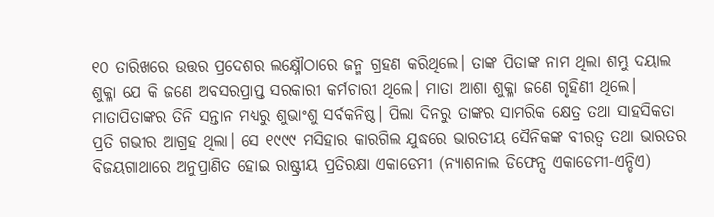୧୦ ତାରିଖରେ ଉତ୍ତର ପ୍ରଦେଶର ଲକ୍ଷ୍ନୌଠାରେ ଜନ୍ମ ଗ୍ରହଣ କରିଥିଲେ। ତାଙ୍କ ପିତାଙ୍କ ନାମ ଥିଲା ଶମ୍ଭୁ ଦୟାଲ ଶୁକ୍ଳା ଯେ କି ଜଣେ ଅବସରପ୍ରାପ୍ତ ସରକାରୀ କର୍ମଚାରୀ ଥିଲେ। ମାତା ଆଶା ଶୁକ୍ଳା ଜଣେ ଗୃହିଣୀ ଥିଲେ। ମାତାପିତାଙ୍କର ତିନି ସନ୍ତାନ ମଧ୍ୟରୁ ଶୁଭାଂଶୁ ସର୍ବକନିଷ୍ଠ। ପିଲା ଦିନରୁ ତାଙ୍କର ସାମରିକ କ୍ଷେତ୍ର ତଥା ସାହସିକତା ପ୍ରତି ଗଭୀର ଆଗ୍ରହ ଥିଲା। ସେ ୧୯୯୯ ମସିହାର କାରଗିଲ ଯୁଦ୍ଧରେ ଭାରତୀୟ ସୈନିକଙ୍କ ବୀରତ୍ୱ ତଥା ଭାରତର ବିଜୟଗାଥାରେ ଅନୁପ୍ରାଣିତ ହୋଇ ରାଷ୍ଟ୍ରୀୟ ପ୍ରତିରକ୍ଷା ଏକାଡେମୀ (ନ୍ୟାଶନାଲ ଡିଫେନ୍ସ ଏକାଡେମୀ-ଏନ୍ଡିଏ)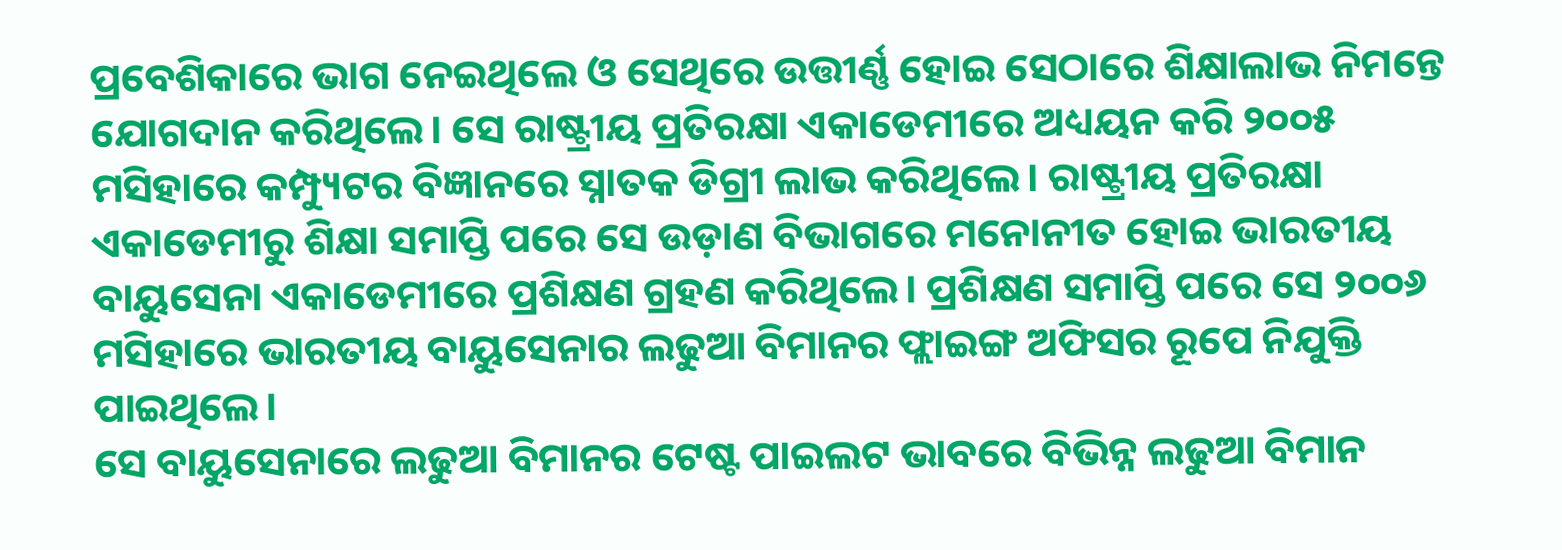ପ୍ରବେଶିକାରେ ଭାଗ ନେଇଥିଲେ ଓ ସେଥିରେ ଉତ୍ତୀର୍ଣ୍ଣ ହୋଇ ସେଠାରେ ଶିକ୍ଷାଲାଭ ନିମନ୍ତେ ଯୋଗଦାନ କରିଥିଲେ। ସେ ରାଷ୍ଟ୍ରୀୟ ପ୍ରତିରକ୍ଷା ଏକାଡେମୀରେ ଅଧ୍ୟୟନ କରି ୨୦୦୫ ମସିହାରେ କମ୍ପ୍ୟୁଟର ବିଜ୍ଞାନରେ ସ୍ନାତକ ଡିଗ୍ରୀ ଲାଭ କରିଥିଲେ। ରାଷ୍ଟ୍ରୀୟ ପ୍ରତିରକ୍ଷା ଏକାଡେମୀରୁ ଶିକ୍ଷା ସମାପ୍ତି ପରେ ସେ ଉଡ଼ାଣ ବିଭାଗରେ ମନୋନୀତ ହୋଇ ଭାରତୀୟ ବାୟୁସେନା ଏକାଡେମୀରେ ପ୍ରଶିକ୍ଷଣ ଗ୍ରହଣ କରିଥିଲେ। ପ୍ରଶିକ୍ଷଣ ସମାପ୍ତି ପରେ ସେ ୨୦୦୬ ମସିହାରେ ଭାରତୀୟ ବାୟୁସେନାର ଲଢୁଆ ବିମାନର ଫ୍ଲାଇଙ୍ଗ ଅଫିସର ରୂପେ ନିଯୁକ୍ତି ପାଇଥିଲେ।
ସେ ବାୟୁସେନାରେ ଲଢୁଆ ବିମାନର ଟେଷ୍ଟ ପାଇଲଟ ଭାବରେ ବିଭିନ୍ନ ଲଢୁଆ ବିମାନ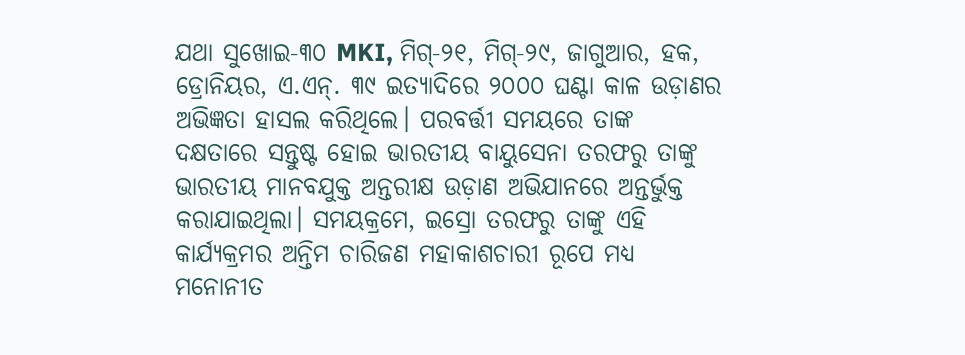ଯଥା ସୁଖୋଇ-୩୦ MKI, ମିଗ୍-୨୧, ମିଗ୍-୨୯, ଜାଗୁଆର, ହକ, ଡ୍ରୋନିୟର, ଏ.ଏନ୍. ୩୯ ଇତ୍ୟାଦିରେ ୨୦୦୦ ଘଣ୍ଟା କାଳ ଉଡ଼ାଣର ଅଭିଜ୍ଞତା ହାସଲ କରିଥିଲେ। ପରବର୍ତ୍ତୀ ସମୟରେ ତାଙ୍କ ଦକ୍ଷତାରେ ସନ୍ତୁଷ୍ଟ ହୋଇ ଭାରତୀୟ ବାୟୁସେନା ତରଫରୁ ତାଙ୍କୁ ଭାରତୀୟ ମାନବଯୁକ୍ତ ଅନ୍ତରୀକ୍ଷ ଉଡ଼ାଣ ଅଭିଯାନରେ ଅନ୍ତର୍ଭୁକ୍ତ କରାଯାଇଥିଲା। ସମୟକ୍ରମେ, ଇସ୍ରୋ ତରଫରୁ ତାଙ୍କୁ ଏହି କାର୍ଯ୍ୟକ୍ରମର ଅନ୍ତିମ ଚାରିଜଣ ମହାକାଶଚାରୀ ରୂପେ ମଧ୍ୟ ମନୋନୀତ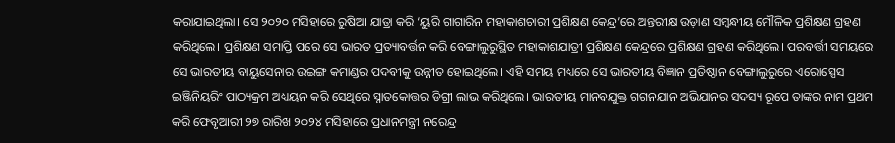କରାଯାଇଥିଲା। ସେ ୨୦୨୦ ମସିହାରେ ରୁଷିଆ ଯାତ୍ରା କରି ‘ୟୁରି ଗାଗାରିନ ମହାକାଶଚାରୀ ପ୍ରଶିକ୍ଷଣ କେନ୍ଦ୍ର’ରେ ଅନ୍ତରୀକ୍ଷ ଉଡ଼ାଣ ସମ୍ବନ୍ଧୀୟ ମୌଳିକ ପ୍ରଶିକ୍ଷଣ ଗ୍ରହଣ କରିଥିଲେ। ପ୍ରଶିକ୍ଷଣ ସମାପ୍ତି ପରେ ସେ ଭାରତ ପ୍ରତ୍ୟାବର୍ତ୍ତନ କରି ବେଙ୍ଗାଲୁରୁସ୍ଥିତ ମହାକାଶଯାତ୍ରୀ ପ୍ରଶିକ୍ଷଣ କେନ୍ଦ୍ରରେ ପ୍ରଶିକ୍ଷଣ ଗ୍ରହଣ କରିଥିଲେ। ପରବର୍ତ୍ତୀ ସମୟରେ ସେ ଭାରତୀୟ ବାୟୁସେନାର ଉଇଙ୍ଗ କମାଣ୍ଡର ପଦବୀକୁ ଉନ୍ନୀତ ହୋଇଥିଲେ। ଏହି ସମୟ ମଧ୍ୟରେ ସେ ଭାରତୀୟ ବିଜ୍ଞାନ ପ୍ରତିଷ୍ଠାନ ବେଙ୍ଗାଲୁରୁରେ ଏରୋସ୍ପେସ ଇଞ୍ଜିନିୟରିଂ ପାଠ୍ୟକ୍ରମ ଅଧ୍ୟୟନ କରି ସେଥିରେ ସ୍ନାତକୋତ୍ତର ଡିଗ୍ରୀ ଲାଭ କରିଥିଲେ। ଭାରତୀୟ ମାନବଯୁକ୍ତ ଗଗନଯାନ ଅଭିଯାନର ସଦସ୍ୟ ରୂପେ ତାଙ୍କର ନାମ ପ୍ରଥମ କରି ଫେବୃଆରୀ ୨୭ ରାରିଖ ୨୦୨୪ ମସିହାରେ ପ୍ରଧାନମନ୍ତ୍ରୀ ନରେନ୍ଦ୍ର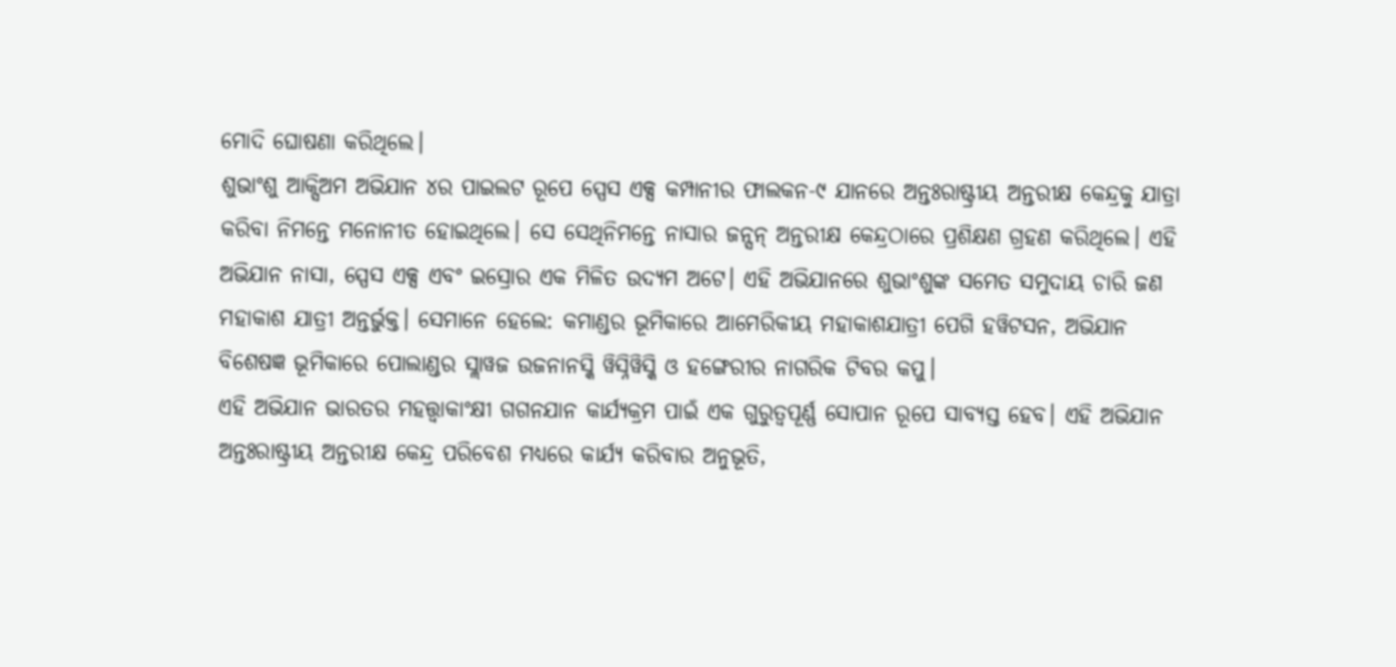ମୋଦି ଘୋଷଣା କରିଥିଲେ।
ଶୁଭାଂଶୁ ଆକ୍ସିଅମ ଅଭିଯାନ ୪ର ପାଇଲଟ ରୂପେ ସ୍ପେସ ଏକ୍ସ କମ୍ପାନୀର ଫାଲକନ-୯ ଯାନରେ ଅନ୍ତଃରାଷ୍ଟ୍ରୀୟ ଅନ୍ତରୀକ୍ଷ କେନ୍ଦ୍ରକୁ ଯାତ୍ରା କରିବା ନିମନ୍ତେ ମନୋନୀତ ହୋଇଥିଲେ। ସେ ସେଥିନିମନ୍ତେ ନାସାର ଜନ୍ସନ୍ ଅନ୍ତରୀକ୍ଷ କେନ୍ଦ୍ରଠାରେ ପ୍ରଶିକ୍ଷଣ ଗ୍ରହଣ କରିଥିଲେ। ଏହି ଅଭିଯାନ ନାସା, ସ୍ପେସ ଏକ୍ସ ଏବଂ ଇସ୍ରୋର ଏକ ମିଳିତ ଉଦ୍ୟମ ଅଟେ। ଏହି ଅଭିଯାନରେ ଶୁଭାଂଶୁଙ୍କ ସମେତ ସମୁଦାୟ ଚାରି ଜଣ ମହାକାଶ ଯାତ୍ରୀ ଅନ୍ତର୍ଭୁକ୍ତ। ସେମାନେ ହେଲେ: କମାଣ୍ଡର ଭୂମିକାରେ ଆମେରିକୀୟ ମହାକାଶଯାତ୍ରୀ ପେଗି ହୱିଟସନ, ଅଭିଯାନ ବିଶେଷଜ୍ଞ ଭୂମିକାରେ ପୋଲାଣ୍ଡର ସ୍ଲାୱଜ ଉଜନାନସ୍କି ୱିସ୍ନିୱିସ୍କି ଓ ହଙ୍ଗେରୀର ନାଗରିକ ଟିବର କପୁ।
ଏହି ଅଭିଯାନ ଭାରତର ମହତ୍ତ୍ୱାକାଂକ୍ଷୀ ଗଗନଯାନ କାର୍ଯ୍ୟକ୍ରମ ପାଇଁ ଏକ ଗୁରୁତ୍ୱପୂର୍ଣ୍ଣ ସୋପାନ ରୂପେ ସାବ୍ୟସ୍ତ ହେବ। ଏହି ଅଭିଯାନ ଅନ୍ତଃରାଷ୍ଟ୍ରୀୟ ଅନ୍ତରୀକ୍ଷ କେନ୍ଦ୍ର ପରିବେଶ ମଧ୍ୟରେ କାର୍ଯ୍ୟ କରିବାର ଅନୁଭୂତି,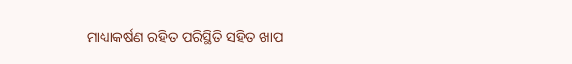ମାଧ୍ୟାକର୍ଷଣ ରହିତ ପରିସ୍ଥିତି ସହିତ ଖାପ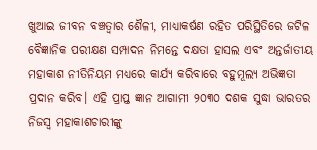ଖୁଆଇ ଜୀବନ ବଞ୍ଚତ୍ବାର ଶୈଳୀ, ମାଧ୍ୟାକର୍ଷଣ ରହିତ ପରିସ୍ଥିତିରେ ଜଟିଳ ବୈଜ୍ଞାନିକ ପରୀକ୍ଷଣ ସମ୍ପାଦନ ନିମନ୍ତେ ଦକ୍ଷତା ହାସଲ ଏବଂ ଅନ୍ତର୍ଜାତୀୟ ମହାକାଶ ନୀତିନିୟମ ମଧ୍ୟରେ କାର୍ଯ୍ୟ କରିବାରେ ବହୁମୂଲ୍ୟ ଅଭିଜ୍ଞତା ପ୍ରଦାନ କରିବ। ଏହି ପ୍ରାପ୍ତ ଜ୍ଞାନ ଆଗାମୀ ୨୦୩୦ ଦଶକ ସୁଦ୍ଧା ଭାରତର ନିଜସ୍ବ ମହାକାଶଚାରୀଙ୍କୁ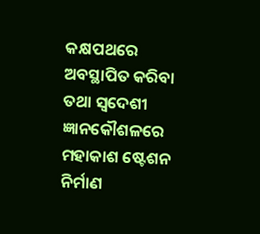କକ୍ଷପଥରେ ଅବସ୍ଥାପିତ କରିବା ତଥା ସ୍ବଦେଶୀ ଜ୍ଞାନକୌଶଳରେ ମହାକାଶ ଷ୍ଟେଶନ ନିର୍ମାଣ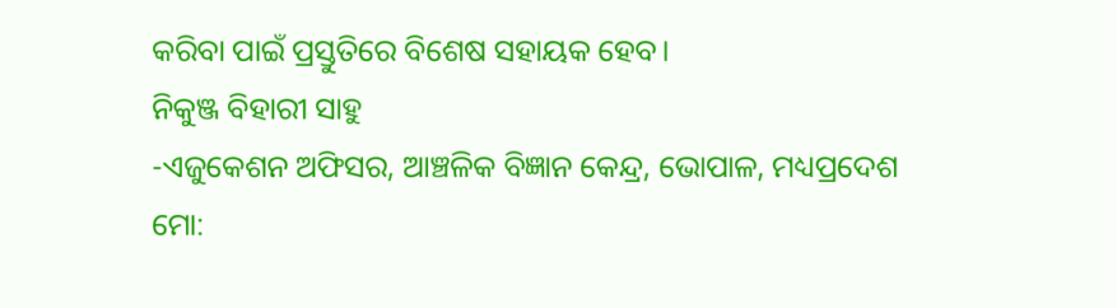କରିବା ପାଇଁ ପ୍ରସ୍ତୁତିରେ ବିଶେଷ ସହାୟକ ହେବ।
ନିକୁଞ୍ଜ ବିହାରୀ ସାହୁ
-ଏଜୁକେଶନ ଅଫିସର, ଆଞ୍ଚଳିକ ବିଜ୍ଞାନ କେନ୍ଦ୍ର, ଭୋପାଳ, ମଧ୍ୟପ୍ରଦେଶ
ମୋ: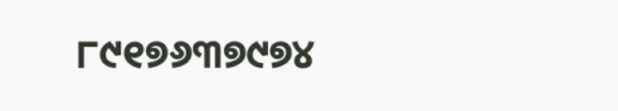୮୯୧୭୬୩୭୯୭୪